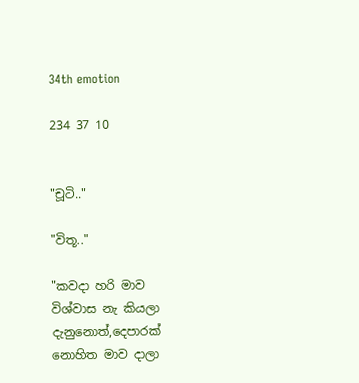34th emotion

234 37 10


"චූටි.."

"විතූ.."

"කවදා හරි මාව විශ්වාස නැ කියලා දැනුනොත්,දෙපාරක් නොහිත මාව දාලා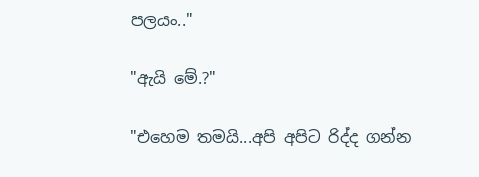පලයං.."

"ඇයි මේ.?"

"එහෙම තමයි...අපි අපිට රිද්ද ගන්න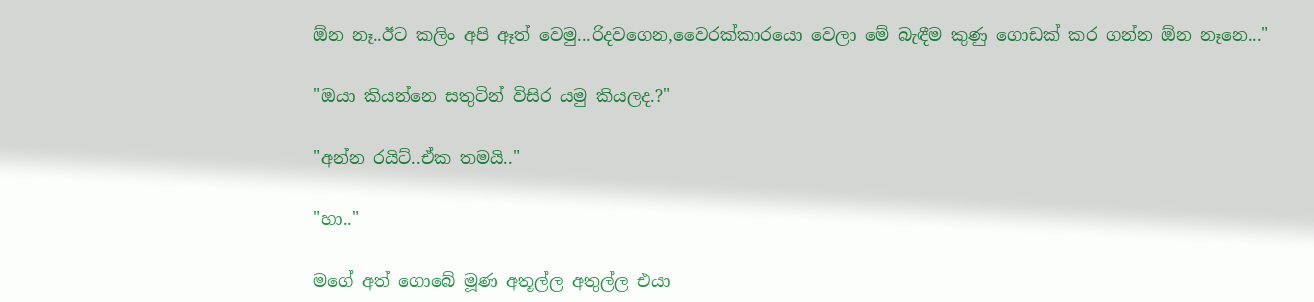ඕන නෑ..ඊට කලිං අපි ඈත් වෙමු...රිදවගෙන,වෛරක්කාරයො වෙලා මේ බැඳීම කුණු ගොඩක් කර ගන්න ඕන නෑනෙ..."

"ඔයා කියන්නෙ සතුටින් විසිර යමු කියලද.?"

"අන්න රයිට්..ඒක තමයි.."

"හා.."

මගේ අත් ගොබේ මූණ අතූල්ල අතුල්ල එයා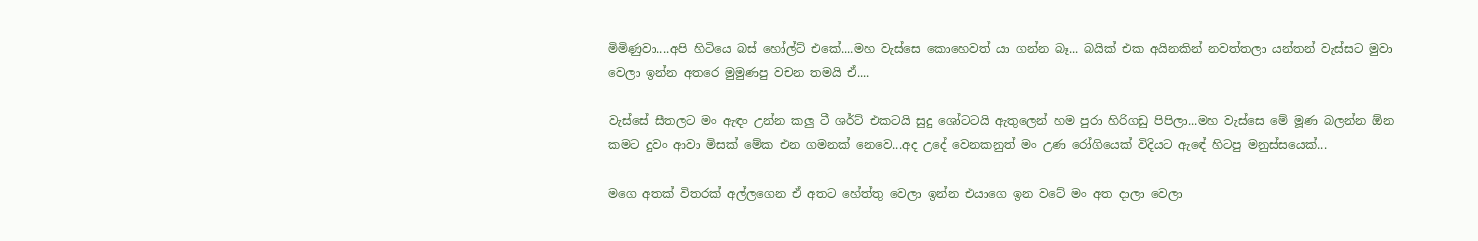මිමිණුවා....අපි හිටියෙ බස් හෝල්ට් එකේ....මහ වැස්සෙ කොහෙවත් යා ගන්න බෑ... බයික් එක අයිනකින් නවත්තලා යන්තන් වැස්සට මුවා වෙලා ඉන්න අතරෙ මුමුණපු වචන තමයි ඒ....

වැස්සේ සීතලට මං ඇඳං උන්න කලු ටී ශර්ට් එකටයි සුදු ශෝටටයි ඇතුලෙන් හම පුරා හිරිගඩු පිපිලා...මහ වැස්සෙ මේ මූණ බලන්න ඕන කමට දුවං ආවා මිසක් මේක එන ගමනක් නෙවෙ...අද උදේ වෙනකනුත් මං උණ රෝගියෙක් විදියට ඇඳේ හිටපු මනුස්සයෙක්...

මගෙ අතක් විතරක් අල්ලගෙන ඒ අතට හේත්තු වෙලා ඉන්න එයාගෙ ඉන වටේ මං අත දාලා වෙලා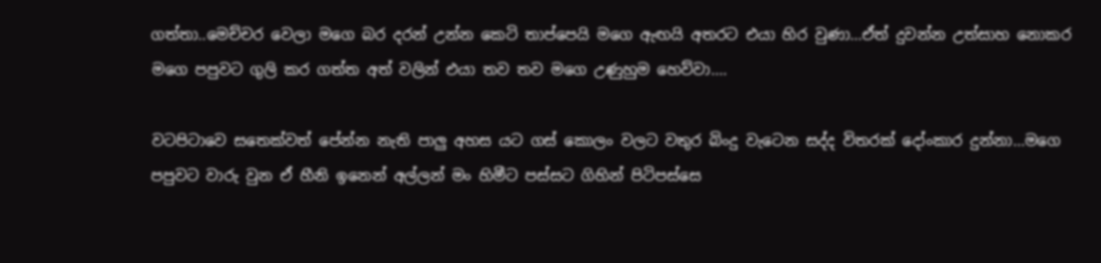ගත්තා..මෙච්චර වෙලා මගෙ බර දරන් උන්න කෙටි තාප්පෙයි මගෙ ඇඟයි අතරට එයා හිර වුණා...ඒත් දුවන්න උත්සාහ නොකර මගෙ පපුවට ගුලි කර ගත්ත අත් වලින් එයා තව තව මගෙ උණුහුම හෙව්වා....

වටපිටාවෙ සතෙක්වත් පේන්න නැති පාලු අහස යට ගස් කොලං වලට වතුර බිංදු වැටෙන සද්ද විතරක් දෝංකාර දුන්නා...මගෙ පපුවට වාරු වුන ඒ හීනි ඉනෙන් අල්ලන් මං හිමීට පස්සට ගිහින් පිටිපස්සෙ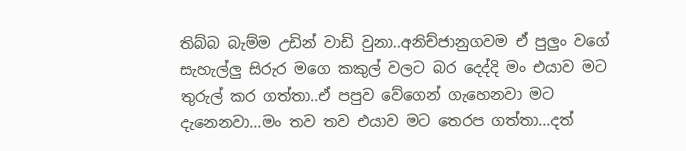තිබ්බ බැම්ම උඩින් වාඩි වුනා..අනිච්ජානුගවම ඒ පුලුං වගේ සැහැල්ලු සිරුර මගෙ කකුල් වලට බර දෙද්දි මං එයාව මට තුරුල් කර ගත්තා..ඒ පපුව වේගෙන් ගැහෙනවා මට දැනෙනවා...මං තව තව එයාව මට තෙරප ගත්තා...දත්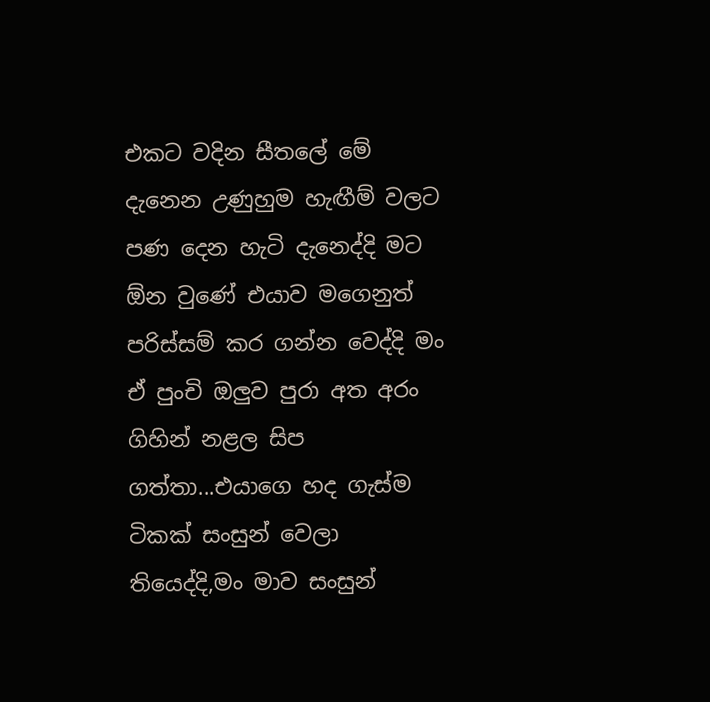එකට වදින සීතලේ මේ දැනෙන උණුහුම හැඟීම් වලට පණ දෙන හැටි දැනෙද්දි මට ඕන වුණේ එයාව මගෙනුත් පරිස්සම් කර ගන්න වෙද්දි මං ඒ පුංචි ඔලුව පුරා අත අරං ගිහින් නළල සිප ගත්තා...එයාගෙ හද ගැස්ම ටිකක් සංසුන් වෙලා තියෙද්දි,මං මාව සංසුන්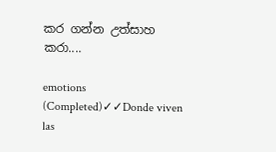කර ගන්න උත්සාහ කරා....

emotions (Completed)✓✓Donde viven las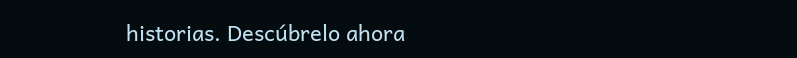historias. Descúbrelo ahora